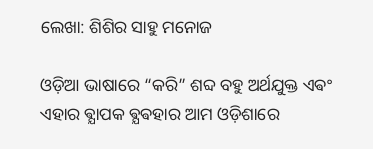ଲେଖା: ଶିଶିର ସାହୁ ମନୋଜ

ଓଡ଼ିଆ ଭାଷାରେ “କରି” ଶବ୍ଦ ବହୁ ଅର୍ଥଯୁକ୍ତ ଏଵଂ ଏହାର ଵ୍ଯାପକ ଵ୍ଯଵହାର ଆମ ଓଡ଼ିଶାରେ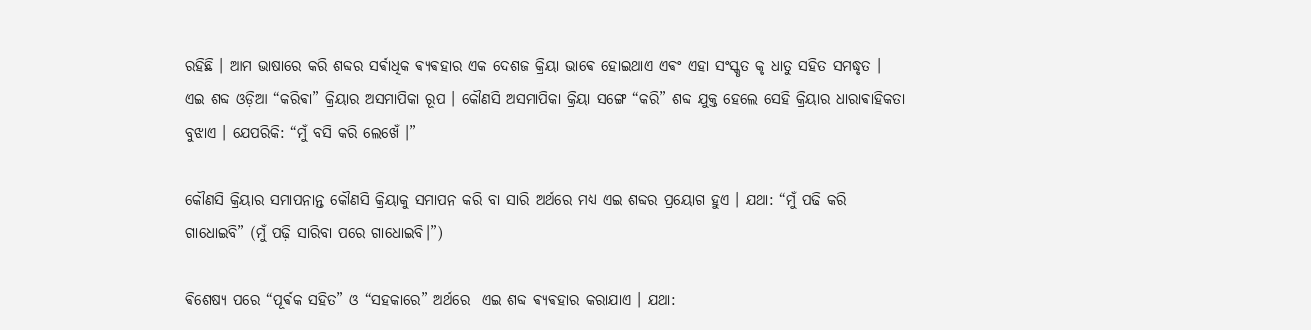ରହିଛି । ଆମ ଭାଷାରେ କରି ଶବ୍ଦର ସର୍ଵାଧିକ ଵ୍ଯଵହାର ଏକ ଦେଶଜ କ୍ରିୟା ଭାଵେ ହୋଇଥାଏ ଏଵଂ ଏହା ସଂସ୍କୃତ କୃ ଧାତୁ ସହିତ ସମଦ୍ଧୃତ । ଏଇ ଶବ୍ଦ ଓଡ଼ିଆ “କରିଵା” କ୍ରିୟାର ଅସମାପିକା ରୂପ । କୌଣସି ଅସମାପିକା କ୍ରିୟା ସଙ୍ଗେ “କରି” ଶବ୍ଦ ଯୁକ୍ତ ହେଲେ ସେହି କ୍ରିୟାର ଧାରାଵାହିକତା ବୁଝାଏ । ଯେପରିକି: “ମୁଁ ବସି କରି ଲେଖେଁ ।”

କୌଣସି କ୍ରିୟାର ସମାପନାନ୍ତ କୌଣସି କ୍ରିୟାକୁ ସମାପନ କରି ବା ସାରି ଅର୍ଥରେ ମଧ୍ୟ ଏଇ ଶବ୍ଦର ପ୍ରୟୋଗ ହୁଏ । ଯଥା: “ମୁଁ ପଢି କରି ଗାଧୋଇବି” (ମୁଁ ପଢ଼ି ସାରିବା ପରେ ଗାଧୋଇବି।”)

ଵିଶେଷ୍ଯ ପରେ “ପୂର୍ଵକ ସହିତ” ଓ “ସହକାରେ” ଅର୍ଥରେ  ଏଇ ଶବ୍ଦ ଵ୍ଯଵହାର କରାଯାଏ । ଯଥା: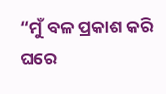“ମୁଁ ବଳ ପ୍ରକାଶ କରି ଘରେ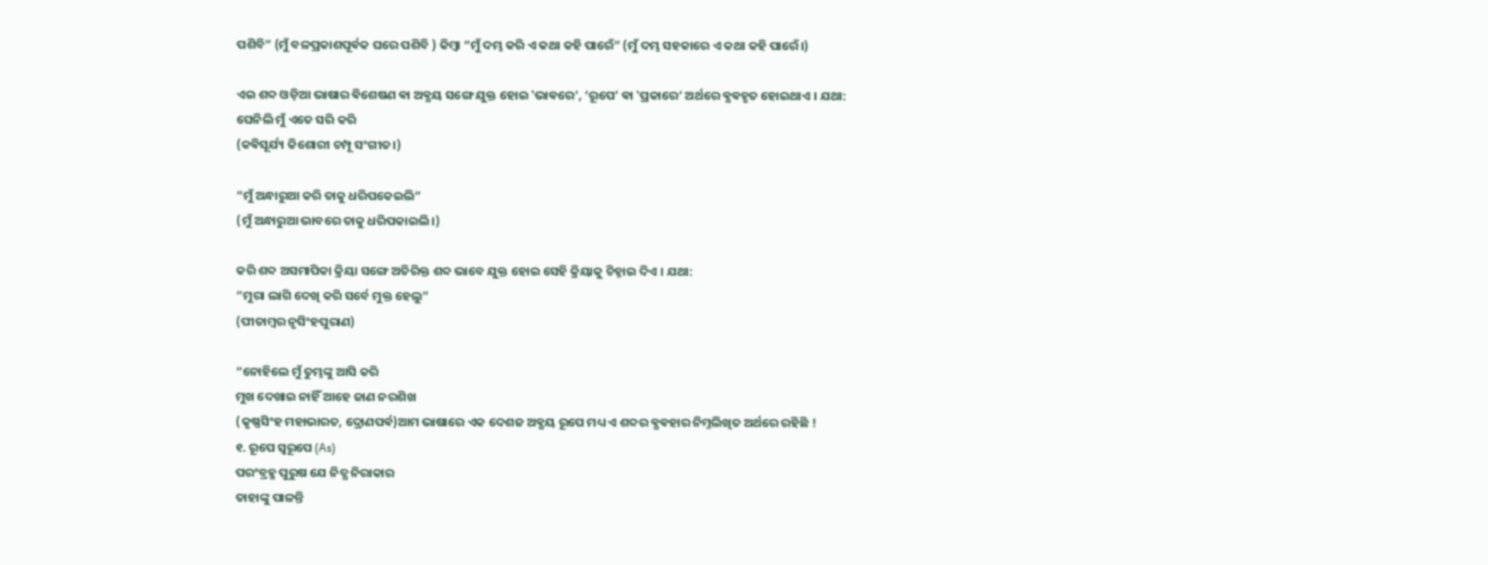ପଶିବି” (ମୁଁ ବଳପ୍ରକାଶପୂର୍ଵକ ଘରେ ପଶିବି ) କିମ୍ବା “ମୁଁ ଦମ୍ଭ କରି ଏ କଥା କହି ପାରେଁ” (ମୁଁ ଦମ୍ଭ ସହକାରେ ଏ କଥା କହି ପାରେଁ।)

ଏଇ ଶବ୍ଦ ଓଡ଼ିଆ ଭାଷାର ଵିଶେଷଣ ଵା ଅଵ୍ଯୟ ସଙ୍ଗେ ଯୁକ୍ତ ହୋଇ ‛ଭାଵରେ’, ‘ରୂପେ’ ଵା ‛ପ୍ରକାରେ’ ଅର୍ଥରେ ଵ୍ଯଵହୃତ ହୋଇଥାଏ । ଯଥା:
ଘେନିଲି ମୁଁ ଏତେ ସରି କରି
(କଵିସୂର୍ଯ୍ୟ କିଶୋରୀ ଚମ୍ପୂ ସଂଗୀତ।)

“ମୁଁ ଅନ୍ଧାରୁଆ କରି ତାକୁ ଧରିପକେଇଲି”
(ମୁଁ ଅନ୍ଧାରୁଆ ଭାବରେ ତାକୁ ଧରିପକାଇଲି।)

କରି ଶବ୍ଦ ଅସମାପିକା କ୍ରିୟା ସଙ୍ଗେ ଅତିରିକ୍ତ ଶବ୍ଦ ଭାବେ ଯୁକ୍ତ ହୋଇ ସେହି କ୍ରିୟାକୁ ଚିହ୍ନାଇ ଦିଏ । ଯଥା:
“ମୁରା ଲାଗି ଦେଖି କରି ସର୍ବେ ମୁକ୍ତ ହେଲୁ”
(ପୀତାମ୍ବର ନୃସିଂହପୁରାଣ)

“ନୋହିଲେ ମୁଁ ତୁମ୍ଭଙ୍କୁ ଆସି କରି
ମୁଖ ଦେଖାଇ ନାହିଁ ଆହେ ଜାଣ ନରଶିଖ
(କୃଷ୍ଣସିଂହ ମହାଭାରତ, ଦ୍ରୋଣପର୍ଵ)ଆମ ଭାଷାରେ ଏକ ଦେଶଜ ଅଵ୍ଯୟ ରୂପେ ମଧ୍ୟ ଏ ଶବ୍ଦର ଵ୍ଯଵହାର ନିମ୍ନଲିଖିତ ଅର୍ଥରେ ରହିଛି !
୧. ରୂପେ ସ୍ବରୂପେ (As)
ପରଂବ୍ରହ୍ମ ପୁରୁଷ ଯେ ନିତ୍ଯ ନିରାକାର
ତାହାଙ୍କୁ ପାଳନ୍ତି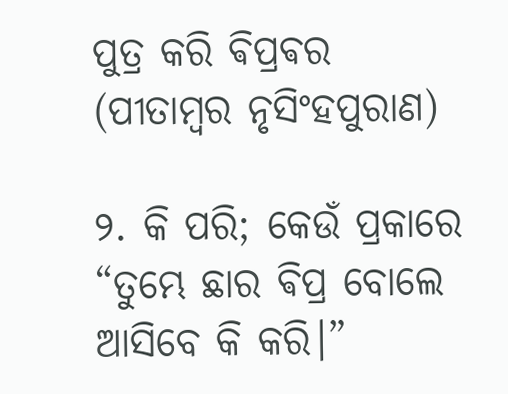ପୁତ୍ର କରି ଵିପ୍ରଵର
(ପୀତାମ୍ବର ନୃସିଂହପୁରାଣ)

୨. କି ପରି; କେଉଁ ପ୍ରକାରେ
“ତୁମ୍ଭେ ଛାର ଵିପ୍ର ବୋଲେ
ଆସିବେ କି କରି।”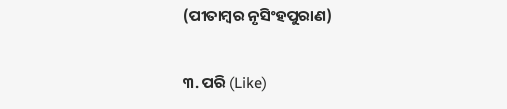(ପୀତାମ୍ବର ନୃସିଂହପୁରାଣ)

୩. ପରି (Like)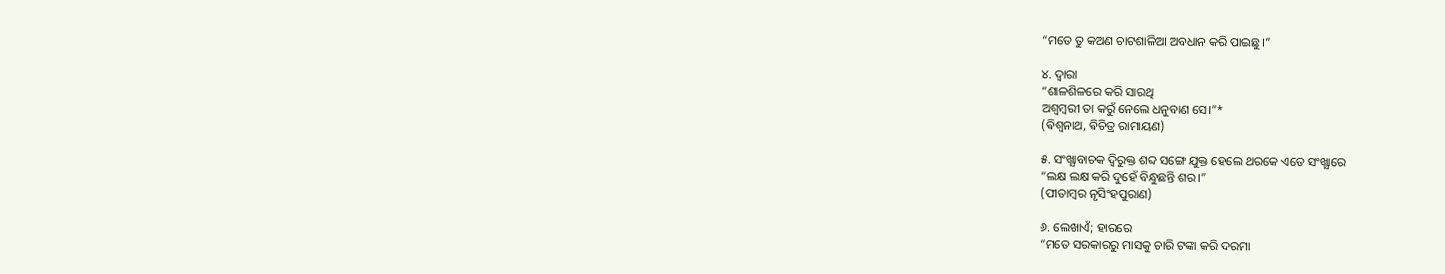“ମତେ ତୁ କଅଣ ଚାଟଶାଳିଆ ଅବଧାନ କରି ପାଇଛୁ।”

୪. ଦ୍ବାରା
“ଶାଳଶିଳରେ କରି ସାରଥି
ଅଶ୍ବମ୍ବରୀ ତା କରୁଁ ନେଲେ ଧନୁବାଣ ସେ।”*
(ଵିଶ୍ବନାଥ, ଵିଚିତ୍ର ରାମାୟଣ)

୫. ସଂଖ୍ଯାବାଚକ ଦ୍ବିରୁକ୍ତ ଶବ୍ଦ ସଙ୍ଗେ ଯୁକ୍ତ ହେଲେ ଥରକେ ଏତେ ସଂଖ୍ଯାରେ
“ଲକ୍ଷ ଲକ୍ଷ କରି ଦୁହେଁ ବିନ୍ଧୁଛନ୍ତି ଶର।”
(ପୀତାମ୍ବର ନୃସିଂହପୁରାଣ)

୬. ଲେଖାଏଁ; ହାରରେ
“ମତେ ସରକାରରୁ ମାସକୁ ଚାରି ଟଙ୍କା କରି ଦରମା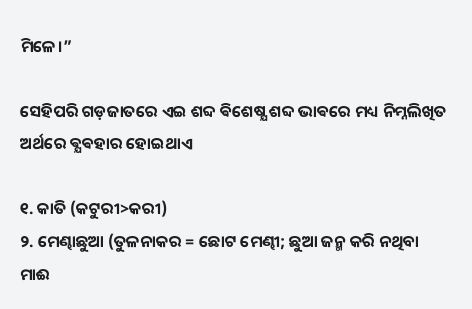ମିଳେ।”

ସେହିପରି ଗଡ଼ଜାତରେ ଏଇ ଶବ୍ଦ ଵିଶେଷ୍ଯ ଶବ୍ଦ ଭାଵରେ ମଧ୍ୟ ନିମ୍ନଲିଖିତ ଅର୍ଥରେ ଵ୍ଯଵହାର ହୋଇଥାଏ

୧. କାତି (କଟୁରୀ>କରୀ)
୨. ମେଣ୍ଢାଛୁଆ (ତୁଳନାକର = ଛୋଟ ମେଣ୍ଢୀ; ଛୁଆ ଜନ୍ମ କରି ନଥିବା ମାଈ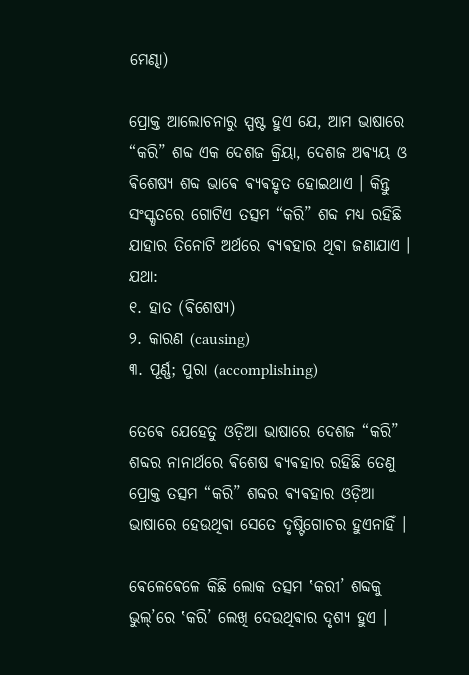ମେଣ୍ଢା)

ପ୍ରୋକ୍ତ ଆଲୋଚନାରୁ ସ୍ପଷ୍ଟ ହୁଏ ଯେ, ଆମ ଭାଷାରେ “କରି” ଶବ୍ଦ ଏକ ଦେଶଜ କ୍ରିୟା, ଦେଶଜ ଅଵ୍ଯୟ ଓ ଵିଶେଷ୍ୟ ଶବ୍ଦ ଭାଵେ ଵ୍ଯଵହୃତ ହୋଇଥାଏ । କିନ୍ତୁ ସଂସ୍କୃତରେ ଗୋଟିଏ ତତ୍ସମ “କରି” ଶବ୍ଦ ମଧ୍ୟ ରହିଛି ଯାହାର ତିନୋଟି ଅର୍ଥରେ ଵ୍ଯଵହାର ଥିଵା ଜଣାଯାଏ । ଯଥା:
୧. ହାତ (ଵିଶେଷ୍ଯ)
୨. କାରଣ (causing)
୩. ପୂର୍ଣ୍ଣ; ପୁରା (accomplishing)

ତେଵେ ଯେହେତୁ ଓଡ଼ିଆ ଭାଷାରେ ଦେଶଜ “କରି” ଶବ୍ଦର ନାନାର୍ଥରେ ଵିଶେଷ ଵ୍ଯଵହାର ରହିଛି ତେଣୁ ପ୍ରୋକ୍ତ ତତ୍ସମ “କରି” ଶବ୍ଦର ଵ୍ଯଵହାର ଓଡ଼ିଆ ଭାଷାରେ ହେଉଥିଵା ସେତେ ଦୃଷ୍ଟିଗୋଚର ହୁଏନାହିଁ ।

ଵେଳେଵେଳେ କିଛି ଲୋକ ତତ୍ସମ ‛କରୀ’ ଶବ୍ଦକୁ ଭୁଲ୍’ରେ ‛କରି’ ଲେଖି ଦେଉଥିଵାର ଦୃଶ୍ଯ ହୁଏ ।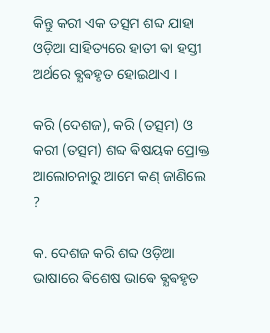କିନ୍ତୁ କରୀ ଏକ ତତ୍ସମ ଶବ୍ଦ ଯାହା ଓଡ଼ିଆ ସାହିତ୍ୟରେ ହାତୀ ଵା ହସ୍ତୀ ଅର୍ଥରେ ଵ୍ଯଵହୃତ ହୋଇଥାଏ ।

କରି (ଦେଶଜ), କରି (ତତ୍ସମ) ଓ କରୀ (ତତ୍ସମ) ଶବ୍ଦ ଵିଷୟକ ପ୍ରୋକ୍ତ ଆଲୋଚନାରୁ ଆମେ କଣ୍ ଜାଣିଲେ ?

କ. ଦେଶଜ କରି ଶବ୍ଦ ଓଡ଼ିଆ ଭାଷାରେ ଵିଶେଷ ଭାଵେ ଵ୍ଯଵହୃତ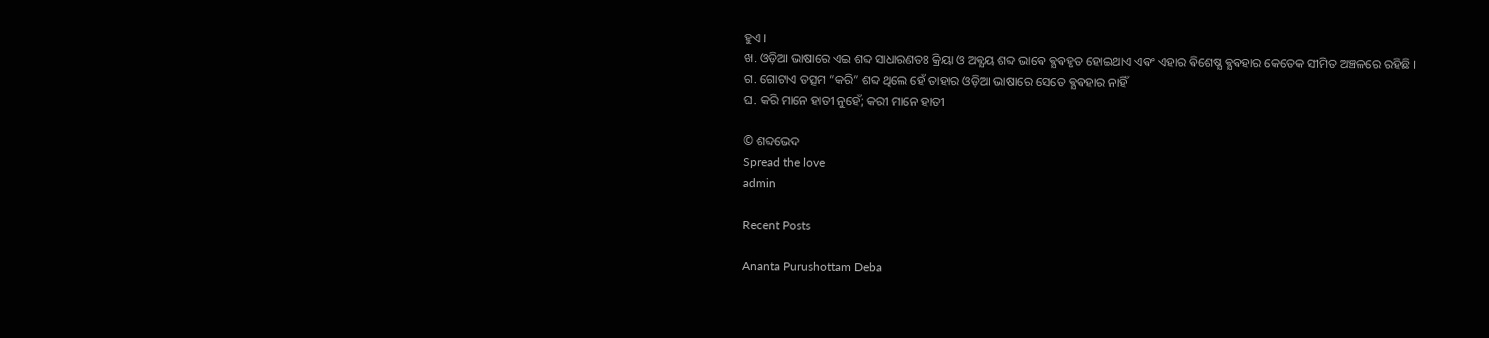ହୁଏ ।
ଖ. ଓଡ଼ିଆ ଭାଷାରେ ଏଇ ଶବ୍ଦ ସାଧାରଣତଃ କ୍ରିୟା ଓ ଅଵ୍ଯୟ ଶବ୍ଦ ଭାଵେ ଵ୍ଯଵହୃତ ହୋଇଥାଏ ଏଵଂ ଏହାର ଵିଶେଷ୍ଯ ଵ୍ଯଵହାର କେତେକ ସୀମିତ ଅଞ୍ଚଳରେ ରହିଛି ।
ଗ. ଗୋଟାଏ ତତ୍ସମ “କରି” ଶବ୍ଦ ଥିଲେ ହେଁ ତାହାର ଓଡ଼ିଆ ଭାଷାରେ ସେତେ ଵ୍ଯଵହାର ନାହିଁ
ଘ. କରି ମାନେ ହାତୀ ନୁହେଁ; କରୀ ମାନେ ହାତୀ

© ଶବ୍ଦଭେଦ
Spread the love
admin

Recent Posts

Ananta Purushottam Deba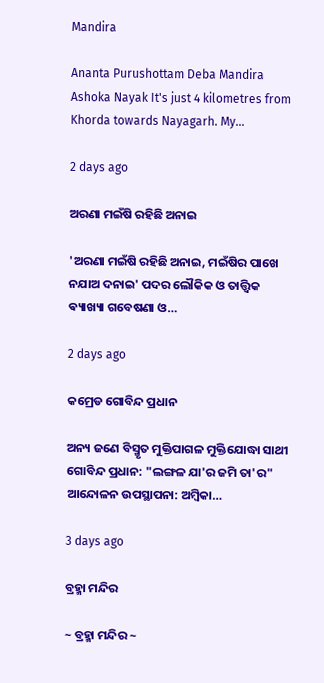Mandira

Ananta Purushottam Deba Mandira Ashoka Nayak It's just 4 kilometres from Khorda towards Nayagarh. My…

2 days ago

ଅରଣା ମଇଁଷି ରହିଛି ଅନାଇ

'ଅରଣା ମଇଁଷି ରହିଛି ଅନାଇ, ମଇଁଷିର ପାଖେ ନଯାଅ ଦନାଇ' ପଦର ଲୌକିକ ଓ ତାତ୍ତ୍ଵିକ ଵ୍ୟାଖ୍ୟା ଗବେଷଣା ଓ…

2 days ago

କମ୍ରେଡ ଗୋବିନ୍ଦ ପ୍ରଧାନ

ଅନ୍ୟ ଜଣେ ବିସ୍ମୃତ ମୁକ୍ତିପାଗଳ ମୁକ୍ତିଯୋଦ୍ଧା ସାଥୀ ଗୋବିନ୍ଦ ପ୍ରଧାନ: "ଲଙ୍ଗଳ ଯା'ର ଜମି ତା'ର" ଆନ୍ଦୋଳନ ଉପସ୍ଥାପନା: ଅମ୍ବିକା…

3 days ago

ବ୍ରହ୍ମା ମନ୍ଦିର

~ ବ୍ରହ୍ମା ମନ୍ଦିର ~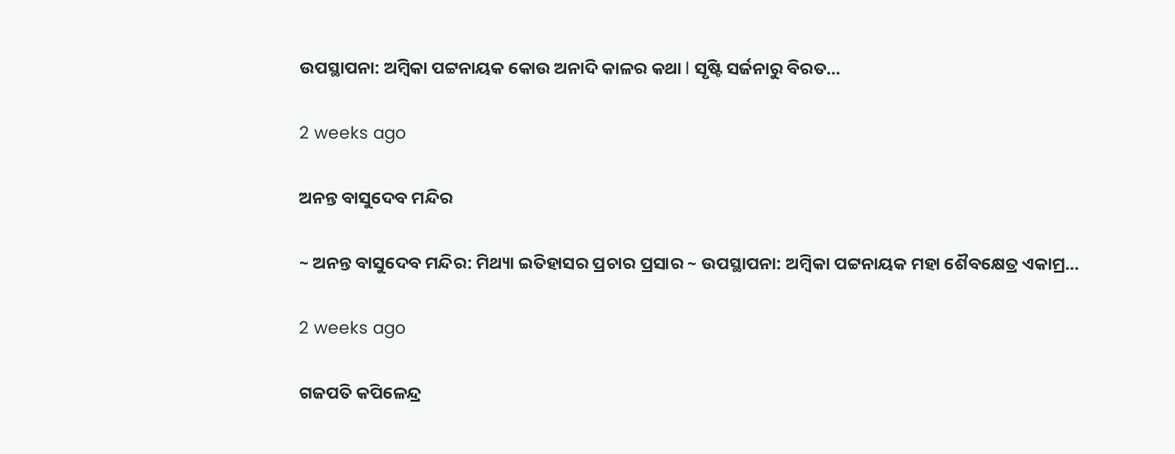ଉପସ୍ଥାପନା: ଅମ୍ବିକା ପଟ୍ଟନାୟକ କୋଉ ଅନାଦି କାଳର କଥା l ସୃଷ୍ଟି ସର୍ଜନାରୁ ବିରତ…

2 weeks ago

ଅନନ୍ତ ବାସୁଦେବ ମନ୍ଦିର

~ ଅନନ୍ତ ବାସୁଦେବ ମନ୍ଦିର: ମିଥ୍ୟା ଇତିହାସର ପ୍ରଚାର ପ୍ରସାର ~ ଉପସ୍ଥାପନା: ଅମ୍ବିକା ପଟ୍ଟନାୟକ ମହା ଶୈବକ୍ଷେତ୍ର ଏକାମ୍ର…

2 weeks ago

ଗଜପତି କପିଳେନ୍ଦ୍ର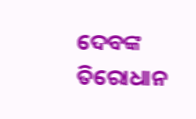ଦେବଙ୍କ ତିରୋଧାନ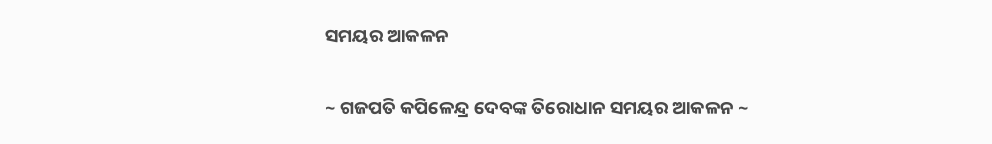ସମୟର ଆକଳନ

~ ଗଜପତି କପିଳେନ୍ଦ୍ର ଦେବଙ୍କ ତିରୋଧାନ ସମୟର ଆକଳନ ~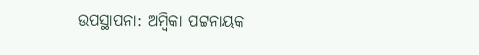ଉପସ୍ଥାପନା: ଅମ୍ବିକା ପଟ୍ଟନାୟକ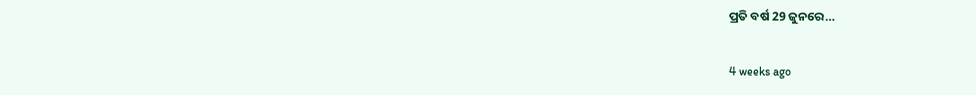ପ୍ରତି ବର୍ଷ 29 ଜୁନରେ…

4 weeks ago